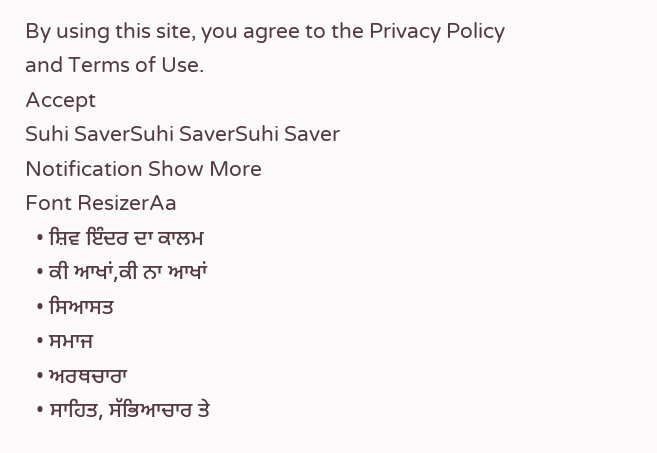By using this site, you agree to the Privacy Policy and Terms of Use.
Accept
Suhi SaverSuhi SaverSuhi Saver
Notification Show More
Font ResizerAa
  • ਸ਼ਿਵ ਇੰਦਰ ਦਾ ਕਾਲਮ
  • ਕੀ ਆਖਾਂ,ਕੀ ਨਾ ਆਖਾਂ
  • ਸਿਆਸਤ
  • ਸਮਾਜ
  • ਅਰਥਚਾਰਾ
  • ਸਾਹਿਤ, ਸੱਭਿਆਚਾਰ ਤੇ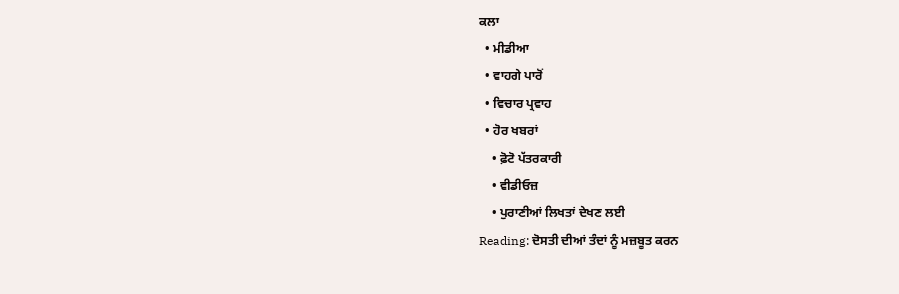ਕਲਾ
  • ਮੀਡੀਆ
  • ਵਾਹਗੇ ਪਾਰੋਂ
  • ਵਿਚਾਰ ਪ੍ਰਵਾਹ
  • ਹੋਰ ਖਬਰਾਂ
    • ਫ਼ੋਟੋ ਪੱਤਰਕਾਰੀ
    • ਵੀਡੀਓਜ਼
    • ਪੁਰਾਣੀਆਂ ਲਿਖਤਾਂ ਦੇਖਣ ਲਈ
Reading: ਦੋਸਤੀ ਦੀਆਂ ਤੰਦਾਂ ਨੂੰ ਮਜ਼ਬੂਤ ਕਰਨ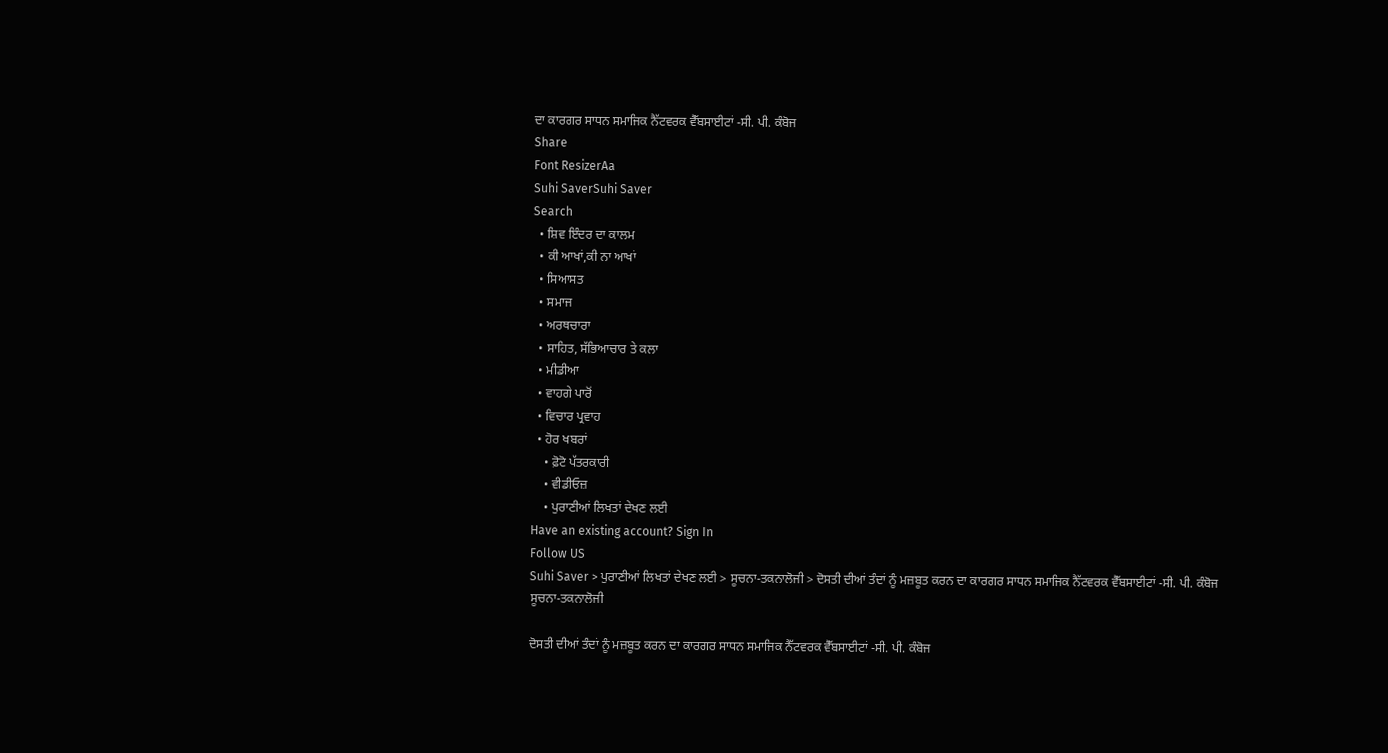ਦਾ ਕਾਰਗਰ ਸਾਧਨ ਸਮਾਜਿਕ ਨੈੱਟਵਰਕ ਵੈੱਬਸਾਈਟਾਂ -ਸੀ. ਪੀ. ਕੰਬੋਜ
Share
Font ResizerAa
Suhi SaverSuhi Saver
Search
  • ਸ਼ਿਵ ਇੰਦਰ ਦਾ ਕਾਲਮ
  • ਕੀ ਆਖਾਂ,ਕੀ ਨਾ ਆਖਾਂ
  • ਸਿਆਸਤ
  • ਸਮਾਜ
  • ਅਰਥਚਾਰਾ
  • ਸਾਹਿਤ, ਸੱਭਿਆਚਾਰ ਤੇ ਕਲਾ
  • ਮੀਡੀਆ
  • ਵਾਹਗੇ ਪਾਰੋਂ
  • ਵਿਚਾਰ ਪ੍ਰਵਾਹ
  • ਹੋਰ ਖਬਰਾਂ
    • ਫ਼ੋਟੋ ਪੱਤਰਕਾਰੀ
    • ਵੀਡੀਓਜ਼
    • ਪੁਰਾਣੀਆਂ ਲਿਖਤਾਂ ਦੇਖਣ ਲਈ
Have an existing account? Sign In
Follow US
Suhi Saver > ਪੁਰਾਣੀਆਂ ਲਿਖਤਾਂ ਦੇਖਣ ਲਈ > ਸੂਚਨਾ-ਤਕਨਾਲੋਜੀ > ਦੋਸਤੀ ਦੀਆਂ ਤੰਦਾਂ ਨੂੰ ਮਜ਼ਬੂਤ ਕਰਨ ਦਾ ਕਾਰਗਰ ਸਾਧਨ ਸਮਾਜਿਕ ਨੈੱਟਵਰਕ ਵੈੱਬਸਾਈਟਾਂ -ਸੀ. ਪੀ. ਕੰਬੋਜ
ਸੂਚਨਾ-ਤਕਨਾਲੋਜੀ

ਦੋਸਤੀ ਦੀਆਂ ਤੰਦਾਂ ਨੂੰ ਮਜ਼ਬੂਤ ਕਰਨ ਦਾ ਕਾਰਗਰ ਸਾਧਨ ਸਮਾਜਿਕ ਨੈੱਟਵਰਕ ਵੈੱਬਸਾਈਟਾਂ -ਸੀ. ਪੀ. ਕੰਬੋਜ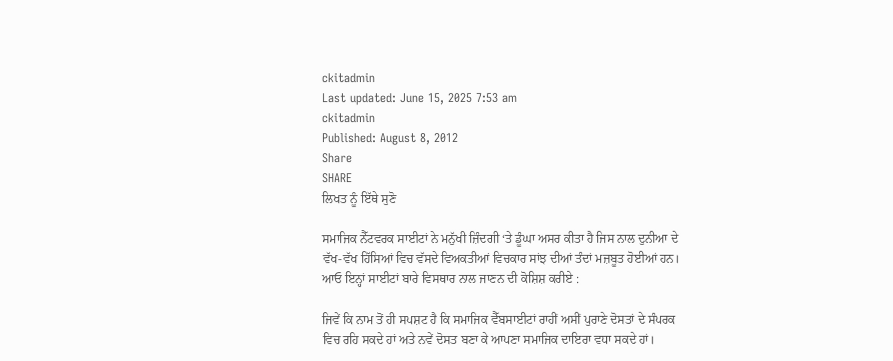ckitadmin
Last updated: June 15, 2025 7:53 am
ckitadmin
Published: August 8, 2012
Share
SHARE
ਲਿਖਤ ਨੂੰ ਇੱਥੇ ਸੁਣੋ

ਸਮਾਜਿਕ ਨੈੱਟਵਰਕ ਸਾਈਟਾਂ ਨੇ ਮਨੁੱਖੀ ਜ਼ਿੰਦਗੀ ‘ਤੇ ਡੂੰਘਾ ਅਸਰ ਕੀਤਾ ਹੈ ਜਿਸ ਨਾਲ ਦੁਨੀਆ ਦੇ ਵੱਖ-ਵੱਖ ਹਿੱਸਿਆਂ ਵਿਚ ਵੱਸਦੇ ਵਿਅਕਤੀਆਂ ਵਿਚਕਾਰ ਸਾਂਝ ਦੀਆਂ ਤੰਦਾਂ ਮਜ਼ਬੂਤ ਹੋਈਆਂ ਹਨ। ਆਓ ਇਨ੍ਹਾਂ ਸਾਈਟਾਂ ਬਾਰੇ ਵਿਸਥਾਰ ਨਾਲ ਜਾਣਨ ਦੀ ਕੋਸ਼ਿਸ਼ ਕਰੀਏ :

ਜਿਵੇਂ ਕਿ ਨਾਮ ਤੋਂ ਹੀ ਸਪਸ਼ਟ ਹੈ ਕਿ ਸਮਾਜਿਕ ਵੈੱਬਸਾਈਟਾਂ ਰਾਹੀਂ ਅਸੀਂ ਪੁਰਾਣੇ ਦੋਸਤਾਂ ਦੇ ਸੰਪਰਕ ਵਿਚ ਰਹਿ ਸਕਦੇ ਹਾਂ ਅਤੇ ਨਵੇਂ ਦੋਸਤ ਬਣਾ ਕੇ ਆਪਣਾ ਸਮਾਜਿਕ ਦਾਇਰਾ ਵਧਾ ਸਕਦੇ ਹਾਂ।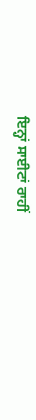ਇਨ੍ਹਾਂ ਸਾਈਟਾਂ ਰਾਹੀਂ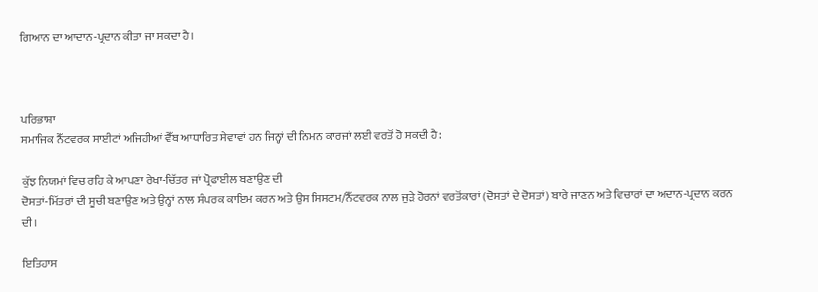ਗਿਆਨ ਦਾ ਆਦਾਨ-ਪ੍ਰਦਾਨ ਕੀਤਾ ਜਾ ਸਕਦਾ ਹੈ।



ਪਰਿਭਾਸ਼ਾ
ਸਮਾਜਿਕ ਨੈੱਟਵਰਕ ਸਾਈਟਾਂ ਅਜਿਹੀਆਂ ਵੈੱਬ ਆਧਾਰਿਤ ਸੇਵਾਵਾਂ ਹਨ ਜਿਨ੍ਹਾਂ ਦੀ ਨਿਮਨ ਕਾਰਜਾਂ ਲਈ ਵਰਤੋਂ ਹੋ ਸਕਦੀ ਹੈ:

ਕੁੱਝ ਨਿਯਮਾਂ ਵਿਚ ਰਹਿ ਕੇ ਆਪਣਾ ਰੇਖਾ-ਚਿੱਤਰ ਜਾਂ ਪ੍ਰੋਫਾਈਲ ਬਣਾਉਣ ਦੀ
ਦੋਸਤਾਂ-ਮਿੱਤਰਾਂ ਦੀ ਸੂਚੀ ਬਣਾਉਣ ਅਤੇ ਉਨ੍ਹਾਂ ਨਾਲ ਸੰਪਰਕ ਕਾਇਮ ਕਰਨ ਅਤੇ ਉਸ ਸਿਸਟਮ/ਨੈੱਟਵਰਕ ਨਾਲ ਜੁੜੇ ਹੋਰਨਾਂ ਵਰਤੋਂਕਾਰਾਂ (ਦੋਸਤਾਂ ਦੇ ਦੋਸਤਾਂ) ਬਾਰੇ ਜਾਣਨ ਅਤੇ ਵਿਚਾਰਾਂ ਦਾ ਅਦਾਨ-ਪ੍ਰਦਾਨ ਕਰਨ ਦੀ।

ਇਤਿਹਾਸ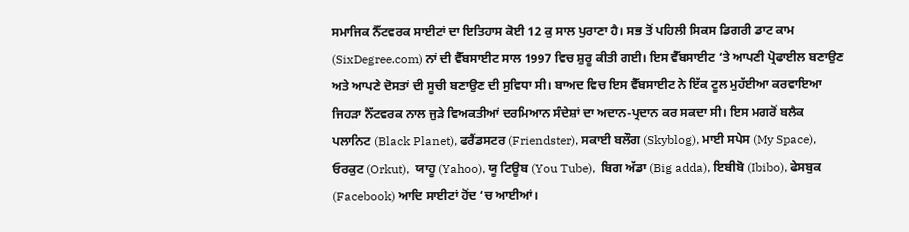ਸਮਾਜਿਕ ਨੈੱਟਵਰਕ ਸਾਈਟਾਂ ਦਾ ਇਤਿਹਾਸ ਕੋਈ 12 ਕੁ ਸਾਲ ਪੁਰਾਣਾ ਹੈ। ਸਭ ਤੋਂ ਪਹਿਲੀ ਸਿਕਸ ਡਿਗਰੀ ਡਾਟ ਕਾਮ (SixDegree.com) ਨਾਂ ਦੀ ਵੈੱਬਸਾਈਟ ਸਾਲ 1997 ਵਿਚ ਸ਼ੁਰੂ ਕੀਤੀ ਗਈ। ਇਸ ਵੈੱਬਸਾਈਟ ‘ਤੇ ਆਪਣੀ ਪ੍ਰੋਫਾਈਲ ਬਣਾਉਣ ਅਤੇ ਆਪਣੇ ਦੋਸਤਾਂ ਦੀ ਸੂਚੀ ਬਣਾਉਣ ਦੀ ਸੁਵਿਧਾ ਸੀ। ਬਾਅਦ ਵਿਚ ਇਸ ਵੈੱਬਸਾਈਟ ਨੇ ਇੱਕ ਟੂਲ ਮੁਹੱਈਆ ਕਰਵਾਇਆ ਜਿਹੜਾ ਨੈੱਟਵਰਕ ਨਾਲ ਜੁੜੇ ਵਿਅਕਤੀਆਂ ਦਰਮਿਆਨ ਸੰਦੇਸ਼ਾਂ ਦਾ ਅਦਾਨ-ਪ੍ਰਦਾਨ ਕਰ ਸਕਦਾ ਸੀ। ਇਸ ਮਗਰੋਂ ਬਲੈਕ ਪਲਾਨਿਟ (Black Planet), ਫਰੈਂਡਸਟਰ (Friendster), ਸਕਾਈ ਬਲੌਗ (Skyblog), ਮਾਈ ਸਪੇਸ (My Space), ਓਰਕੁਟ (Orkut),  ਯਾਹੂ (Yahoo), ਯੂ ਟਿਊਬ (You Tube),  ਬਿਗ ਅੱਡਾ (Big adda), ਇਬੀਬੋ (Ibibo), ਫੇਸਬੁਕ (Facebook) ਆਦਿ ਸਾਈਟਾਂ ਹੋਂਦ ‘ਚ ਆਈਆਂ।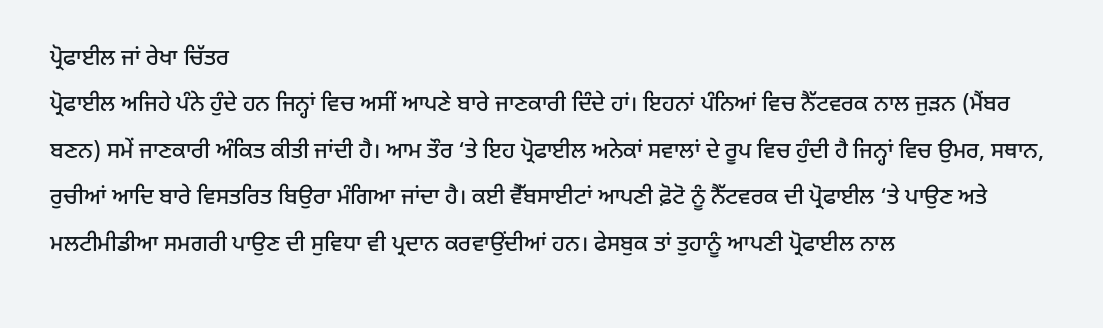ਪ੍ਰੋਫਾਈਲ ਜਾਂ ਰੇਖਾ ਚਿੱਤਰ
ਪ੍ਰੋਫਾਈਲ ਅਜਿਹੇ ਪੰਨੇ ਹੁੰਦੇ ਹਨ ਜਿਨ੍ਹਾਂ ਵਿਚ ਅਸੀਂ ਆਪਣੇ ਬਾਰੇ ਜਾਣਕਾਰੀ ਦਿੰਦੇ ਹਾਂ। ਇਹਨਾਂ ਪੰਨਿਆਂ ਵਿਚ ਨੈੱਟਵਰਕ ਨਾਲ ਜੁੜਨ (ਮੈਂਬਰ ਬਣਨ) ਸਮੇਂ ਜਾਣਕਾਰੀ ਅੰਕਿਤ ਕੀਤੀ ਜਾਂਦੀ ਹੈ। ਆਮ ਤੌਰ ‘ਤੇ ਇਹ ਪ੍ਰੋਫਾਈਲ ਅਨੇਕਾਂ ਸਵਾਲਾਂ ਦੇ ਰੂਪ ਵਿਚ ਹੁੰਦੀ ਹੈ ਜਿਨ੍ਹਾਂ ਵਿਚ ਉਮਰ, ਸਥਾਨ, ਰੁਚੀਆਂ ਆਦਿ ਬਾਰੇ ਵਿਸਤਰਿਤ ਬਿਉਰਾ ਮੰਗਿਆ ਜਾਂਦਾ ਹੈ। ਕਈ ਵੈੱਬਸਾਈਟਾਂ ਆਪਣੀ ਫ਼ੋਟੋ ਨੂੰ ਨੈੱਟਵਰਕ ਦੀ ਪ੍ਰੋਫਾਈਲ ‘ਤੇ ਪਾਉਣ ਅਤੇ ਮਲਟੀਮੀਡੀਆ ਸਮਗਰੀ ਪਾਉਣ ਦੀ ਸੁਵਿਧਾ ਵੀ ਪ੍ਰਦਾਨ ਕਰਵਾਉਂਦੀਆਂ ਹਨ। ਫੇਸਬੁਕ ਤਾਂ ਤੁਹਾਨੂੰ ਆਪਣੀ ਪ੍ਰੋਫਾਈਲ ਨਾਲ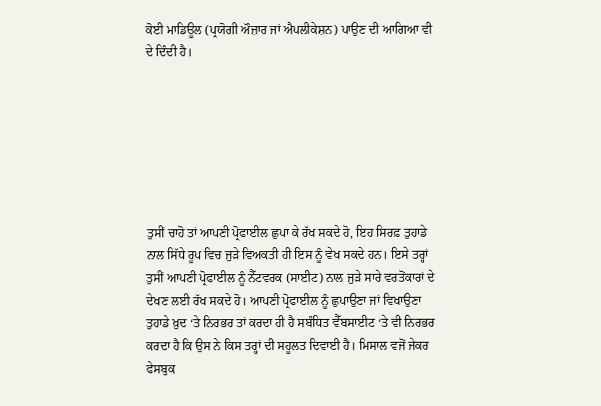ਕੋਈ ਮਾਡਿਊਲ (ਪ੍ਰਯੋਗੀ ਔਜ਼ਾਰ ਜਾਂ ਐਪਲੀਕੇਸ਼ਨ) ਪਾਉਣ ਦੀ ਆਗਿਆ ਵੀ ਦੇ ਦਿੰਦੀ ਹੈ।







ਤੁਸੀਂ ਚਾਹੋ ਤਾਂ ਆਪਣੀ ਪ੍ਰੋਫਾਈਲ ਛੁਪਾ ਕੇ ਰੱਖ ਸਕਦੇ ਹੋ, ਇਹ ਸਿਰਫ਼ ਤੁਹਾਡੇ ਨਾਲ ਸਿੱਧੇ ਰੂਪ ਵਿਚ ਜੁੜੇ ਵਿਅਕਤੀ ਹੀ ਇਸ ਨੂੰ ਵੇਖ ਸਕਦੇ ਹਨ। ਇਸੇ ਤਰ੍ਹਾਂ ਤੁਸੀਂ ਆਪਣੀ ਪ੍ਰੋਫਾਈਲ ਨੂੰ ਨੈੱਟਵਰਕ (ਸਾਈਟ) ਨਾਲ ਜੁੜੇ ਸਾਰੇ ਵਰਤੋਂਕਾਰਾਂ ਦੇ ਦੇਖਣ ਲਈ ਰੱਖ ਸਕਦੇ ਹੋ। ਆਪਣੀ ਪ੍ਰੋਫਾਈਲ ਨੂੰ ਛੁਪਾਉਣਾ ਜਾਂ ਵਿਖਾਉਣਾ ਤੁਹਾਡੇ ਖ਼ੁਦ ‘ਤੇ ਨਿਰਭਰ ਤਾਂ ਕਰਦਾ ਹੀ ਹੈ ਸਬੰਧਿਤ ਵੈੱਬਸਾਈਟ ‘ਤੇ ਵੀ ਨਿਰਭਰ ਕਰਦਾ ਹੈ ਕਿ ਉਸ ਨੇ ਕਿਸ ਤਰ੍ਹਾਂ ਦੀ ਸਹੂਲਤ ਦਿਵਾਈ ਹੈ। ਮਿਸਾਲ ਵਜੋਂ ਜੇਕਰ ਫੇਸਬੁਕ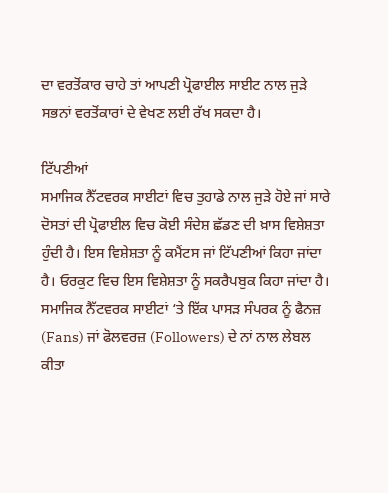ਦਾ ਵਰਤੋਂਕਾਰ ਚਾਹੇ ਤਾਂ ਆਪਣੀ ਪ੍ਰੋਫਾਈਲ ਸਾਈਟ ਨਾਲ ਜੁੜੇ ਸਭਨਾਂ ਵਰਤੋਂਕਾਰਾਂ ਦੇ ਵੇਖਣ ਲਈ ਰੱਖ ਸਕਦਾ ਹੈ।

ਟਿੱਪਣੀਆਂ
ਸਮਾਜਿਕ ਨੈੱਟਵਰਕ ਸਾਈਟਾਂ ਵਿਚ ਤੁਹਾਡੇ ਨਾਲ ਜੁੜੇ ਹੋਏ ਜਾਂ ਸਾਰੇ ਦੋਸਤਾਂ ਦੀ ਪ੍ਰੋਫਾਈਲ ਵਿਚ ਕੋਈ ਸੰਦੇਸ਼ ਛੱਡਣ ਦੀ ਖ਼ਾਸ ਵਿਸ਼ੇਸ਼ਤਾ ਹੁੰਦੀ ਹੈ। ਇਸ ਵਿਸ਼ੇਸ਼ਤਾ ਨੂੰ ਕਮੈਂਟਸ ਜਾਂ ਟਿੱਪਣੀਆਂ ਕਿਹਾ ਜਾਂਦਾ ਹੈ। ਓਰਕੁਟ ਵਿਚ ਇਸ ਵਿਸ਼ੇਸ਼ਤਾ ਨੂੰ ਸਕਰੈਪਬੁਕ ਕਿਹਾ ਜਾਂਦਾ ਹੈ। ਸਮਾਜਿਕ ਨੈੱਟਵਰਕ ਸਾਈਟਾਂ ‘ਤੇ ਇੱਕ ਪਾਸੜ ਸੰਪਰਕ ਨੂੰ ਫੈਨਜ਼ (Fans) ਜਾਂ ਫੋਲਵਰਜ਼ (Followers) ਦੇ ਨਾਂ ਨਾਲ ਲੇਬਲ ਕੀਤਾ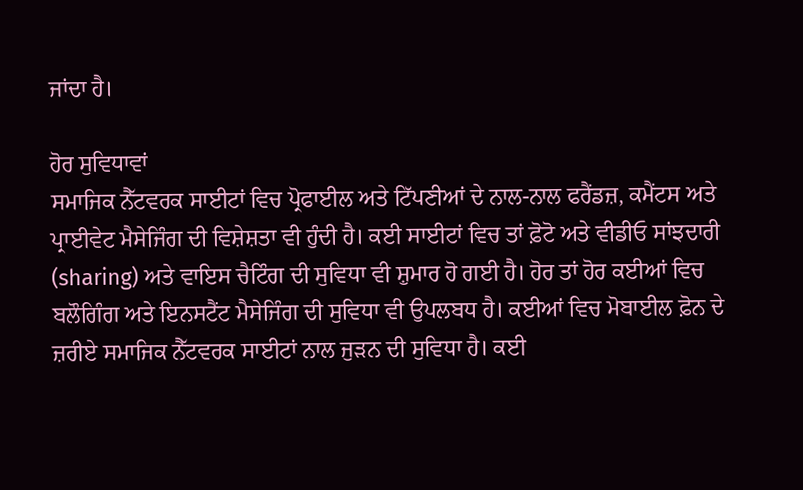ਜਾਂਦਾ ਹੈ।

ਹੋਰ ਸੁਵਿਧਾਵਾਂ
ਸਮਾਜਿਕ ਨੈੱਟਵਰਕ ਸਾਈਟਾਂ ਵਿਚ ਪ੍ਰੋਫਾਈਲ ਅਤੇ ਟਿੱਪਣੀਆਂ ਦੇ ਨਾਲ-ਨਾਲ ਫਰੈਂਡਜ਼, ਕਮੈਂਟਸ ਅਤੇ ਪ੍ਰਾਈਵੇਟ ਮੈਸੇਜਿੰਗ ਦੀ ਵਿਸ਼ੇਸ਼ਤਾ ਵੀ ਹੁੰਦੀ ਹੈ। ਕਈ ਸਾਈਟਾਂ ਵਿਚ ਤਾਂ ਫ਼ੋਟੋ ਅਤੇ ਵੀਡੀਓ ਸਾਂਝਦਾਰੀ (sharing) ਅਤੇ ਵਾਇਸ ਚੈਟਿੰਗ ਦੀ ਸੁਵਿਧਾ ਵੀ ਸ਼ੁਮਾਰ ਹੋ ਗਈ ਹੈ। ਹੋਰ ਤਾਂ ਹੋਰ ਕਈਆਂ ਵਿਚ ਬਲੌਗਿੰਗ ਅਤੇ ਇਨਸਟੈਂਟ ਮੈਸੇਜਿੰਗ ਦੀ ਸੁਵਿਧਾ ਵੀ ਉਪਲਬਧ ਹੈ। ਕਈਆਂ ਵਿਚ ਮੋਬਾਈਲ ਫ਼ੋਨ ਦੇ ਜ਼ਰੀਏ ਸਮਾਜਿਕ ਨੈੱਟਵਰਕ ਸਾਈਟਾਂ ਨਾਲ ਜੁੜਨ ਦੀ ਸੁਵਿਧਾ ਹੈ। ਕਈ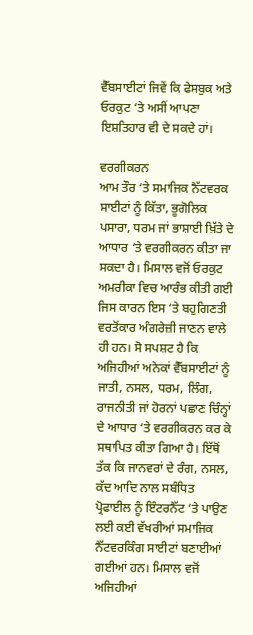ਵੈੱਬਸਾਈਟਾਂ ਜਿਵੇਂ ਕਿ ਫੇਸਬੁਕ ਅਤੇ ਓਰਕੁਟ ‘ਤੇ ਅਸੀਂ ਆਪਣਾ ਇਸ਼ਤਿਹਾਰ ਵੀ ਦੇ ਸਕਦੇ ਹਾਂ।

ਵਰਗੀਕਰਨ
ਆਮ ਤੌਰ ‘ਤੇ ਸਮਾਜਿਕ ਨੈੱਟਵਰਕ ਸਾਈਟਾਂ ਨੂੰ ਕਿੱਤਾ, ਭੂਗੋਲਿਕ ਪਸਾਰਾ, ਧਰਮ ਜਾਂ ਭਾਸ਼ਾਈ ਖ਼ਿੱਤੇ ਦੇ ਆਧਾਰ ‘ਤੇ ਵਰਗੀਕਰਨ ਕੀਤਾ ਜਾ ਸਕਦਾ ਹੈ। ਮਿਸਾਲ ਵਜੋਂ ਓਰਕੁਟ ਅਮਰੀਕਾ ਵਿਚ ਆਰੰਭ ਕੀਤੀ ਗਈ ਜਿਸ ਕਾਰਨ ਇਸ ‘ਤੇ ਬਹੁਗਿਣਤੀ ਵਰਤੋਂਕਾਰ ਅੰਗਰੇਜ਼ੀ ਜਾਣਨ ਵਾਲੇ ਹੀ ਹਨ। ਸੋ ਸਪਸ਼ਟ ਹੈ ਕਿ ਅਜਿਹੀਆਂ ਅਨੇਕਾਂ ਵੈੱਬਸਾਈਟਾਂ ਨੂੰ ਜਾਤੀ, ਨਸਲ, ਧਰਮ, ਲਿੰਗ, ਰਾਜਨੀਤੀ ਜਾਂ ਹੋਰਨਾਂ ਪਛਾਣ ਚਿੰਨ੍ਹਾਂ ਦੇ ਆਧਾਰ ‘ਤੇ ਵਰਗੀਕਰਨ ਕਰ ਕੇ ਸਥਾਪਿਤ ਕੀਤਾ ਗਿਆ ਹੈ। ਇੱਥੋਂ ਤੱਕ ਕਿ ਜਾਨਵਰਾਂ ਦੇ ਰੰਗ, ਨਸਲ, ਕੱਦ ਆਦਿ ਨਾਲ ਸਬੰਧਿਤ ਪ੍ਰੋਫਾਈਲ ਨੂੰ ਇੰਟਰਨੈੱਟ ‘ਤੇ ਪਾਉਣ ਲਈ ਕਈ ਵੱਖਰੀਆਂ ਸਮਾਜਿਕ ਨੈੱਟਵਰਕਿੰਗ ਸਾਈਟਾਂ ਬਣਾਈਆਂ ਗਈਆਂ ਹਨ। ਮਿਸਾਲ ਵਜੋਂ ਅਜਿਹੀਆਂ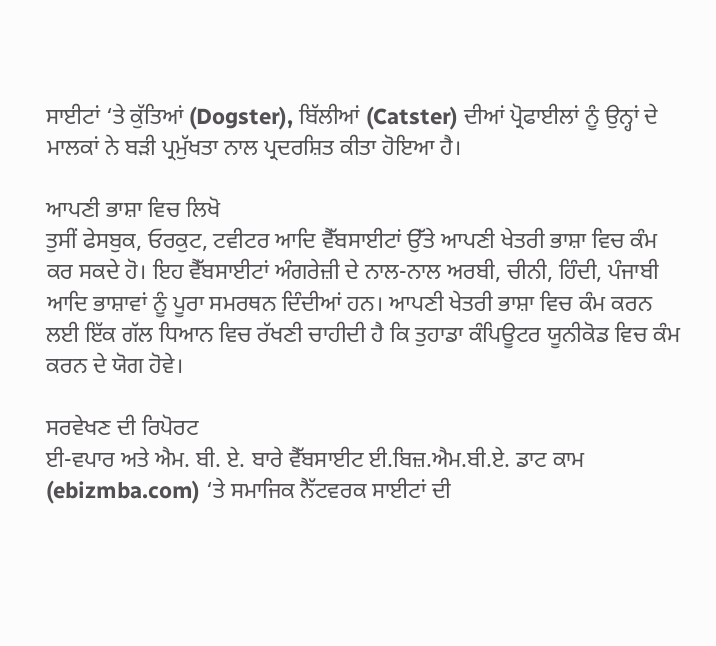ਸਾਈਟਾਂ ‘ਤੇ ਕੁੱਤਿਆਂ (Dogster), ਬਿੱਲੀਆਂ (Catster) ਦੀਆਂ ਪ੍ਰੋਫਾਈਲਾਂ ਨੂੰ ਉਨ੍ਹਾਂ ਦੇ ਮਾਲਕਾਂ ਨੇ ਬੜੀ ਪ੍ਰਮੁੱਖਤਾ ਨਾਲ ਪ੍ਰਦਰਸ਼ਿਤ ਕੀਤਾ ਹੋਇਆ ਹੈ।

ਆਪਣੀ ਭਾਸ਼ਾ ਵਿਚ ਲਿਖੋ
ਤੁਸੀਂ ਫੇਸਬੁਕ, ਓਰਕੁਟ, ਟਵੀਟਰ ਆਦਿ ਵੈੱਬਸਾਈਟਾਂ ਉੱਤੇ ਆਪਣੀ ਖੇਤਰੀ ਭਾਸ਼ਾ ਵਿਚ ਕੰਮ ਕਰ ਸਕਦੇ ਹੋ। ਇਹ ਵੈੱਬਸਾਈਟਾਂ ਅੰਗਰੇਜ਼ੀ ਦੇ ਨਾਲ-ਨਾਲ ਅਰਬੀ, ਚੀਨੀ, ਹਿੰਦੀ, ਪੰਜਾਬੀ ਆਦਿ ਭਾਸ਼ਾਵਾਂ ਨੂੰ ਪੂਰਾ ਸਮਰਥਨ ਦਿੰਦੀਆਂ ਹਨ। ਆਪਣੀ ਖੇਤਰੀ ਭਾਸ਼ਾ ਵਿਚ ਕੰਮ ਕਰਨ ਲਈ ਇੱਕ ਗੱਲ ਧਿਆਨ ਵਿਚ ਰੱਖਣੀ ਚਾਹੀਦੀ ਹੈ ਕਿ ਤੁਹਾਡਾ ਕੰਪਿਊਟਰ ਯੂਨੀਕੋਡ ਵਿਚ ਕੰਮ ਕਰਨ ਦੇ ਯੋਗ ਹੋਵੇ।

ਸਰਵੇਖਣ ਦੀ ਰਿਪੋਰਟ
ਈ-ਵਪਾਰ ਅਤੇ ਐਮ. ਬੀ. ਏ. ਬਾਰੇ ਵੈੱਬਸਾਈਟ ਈ.ਬਿਜ਼.ਐਮ.ਬੀ.ਏ. ਡਾਟ ਕਾਮ (ebizmba.com) ‘ਤੇ ਸਮਾਜਿਕ ਨੈੱਟਵਰਕ ਸਾਈਟਾਂ ਦੀ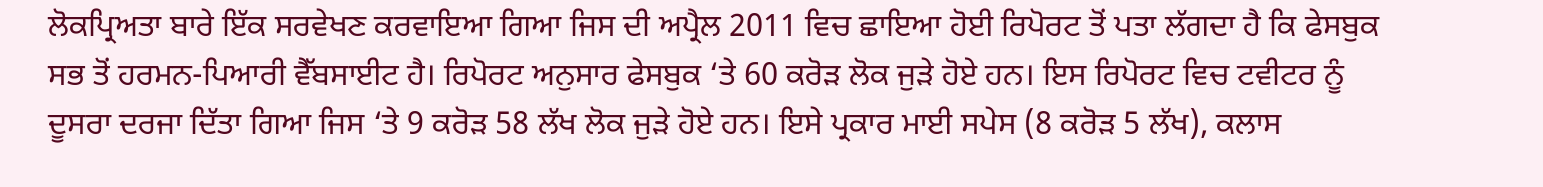ਲੋਕਪ੍ਰਿਅਤਾ ਬਾਰੇ ਇੱਕ ਸਰਵੇਖਣ ਕਰਵਾਇਆ ਗਿਆ ਜਿਸ ਦੀ ਅਪ੍ਰੈਲ 2011 ਵਿਚ ਛਾਇਆ ਹੋਈ ਰਿਪੋਰਟ ਤੋਂ ਪਤਾ ਲੱਗਦਾ ਹੈ ਕਿ ਫੇਸਬੁਕ ਸਭ ਤੋਂ ਹਰਮਨ-ਪਿਆਰੀ ਵੈੱਬਸਾਈਟ ਹੈ। ਰਿਪੋਰਟ ਅਨੁਸਾਰ ਫੇਸਬੁਕ ‘ਤੇ 60 ਕਰੋੜ ਲੋਕ ਜੁੜੇ ਹੋਏ ਹਨ। ਇਸ ਰਿਪੋਰਟ ਵਿਚ ਟਵੀਟਰ ਨੂੰ ਦੂਸਰਾ ਦਰਜਾ ਦਿੱਤਾ ਗਿਆ ਜਿਸ ‘ਤੇ 9 ਕਰੋੜ 58 ਲੱਖ ਲੋਕ ਜੁੜੇ ਹੋਏ ਹਨ। ਇਸੇ ਪ੍ਰਕਾਰ ਮਾਈ ਸਪੇਸ (8 ਕਰੋੜ 5 ਲੱਖ), ਕਲਾਸ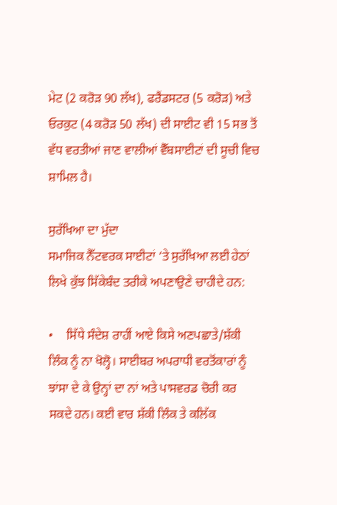ਮੇਟ (2 ਕਰੋੜ 90 ਲੱਖ), ਫਰੈਂਡਸਟਰ (5 ਕਰੋੜ) ਅਤੇ ਓਰਕੁਟ (4 ਕਰੋੜ 50 ਲੱਖ) ਦੀ ਸਾਈਟ ਵੀ 15 ਸਭ ਤੋਂ ਵੱਧ ਵਰਤੀਆਂ ਜਾਣ ਵਾਲੀਆਂ ਵੈੱਬਸਾਈਟਾਂ ਦੀ ਸੂਚੀ ਵਿਚ ਸ਼ਾਮਿਲ ਹੈ।

ਸੁਰੱਖਿਆ ਦਾ ਮੁੱਦਾ
ਸਮਾਜਿਕ ਨੈੱਟਵਰਕ ਸਾਈਟਾਂ ‘ਤੇ ਸੁਰੱਖਿਆ ਲਈ ਹੇਠਾਂ ਲਿਖੇ ਕੁੱਝ ਸਿੱਕੇਬੰਦ ਤਰੀਕੇ ਅਪਣਾਉਣੇ ਚਾਹੀਦੇ ਹਨ:

•    ਸਿੱਧੇ ਸੰਦੇਸ਼ ਰਾਹੀਂ ਆਏ ਕਿਸੇ ਅਣਪਛਾਤੇ/ਸ਼ੱਕੀ ਲਿੰਕ ਨੂੰ ਨਾ ਖੋਲ੍ਹੋ। ਸਾਈਬਰ ਅਪਰਾਧੀ ਵਰਤੋਂਕਾਰਾਂ ਨੂੰ  ਝਾਂਸਾ ਦੇ ਕੇ ਉਨ੍ਹਾਂ ਦਾ ਨਾਂ ਅਤੇ ਪਾਸਵਰਡ ਚੋਰੀ ਕਰ ਸਕਦੇ ਹਨ। ਕਈ ਵਾਰ ਸ਼ੱਕੀ ਲਿੰਕ ਤੇ ਕਲਿੱਕ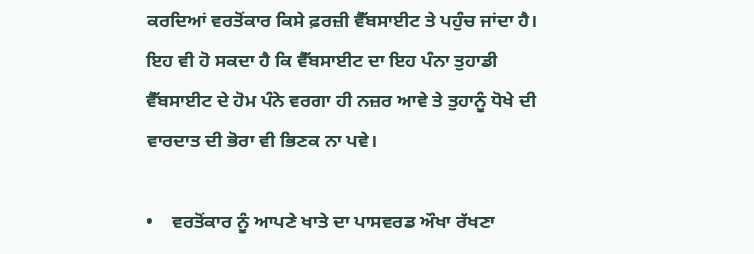ਕਰਦਿਆਂ ਵਰਤੋਂਕਾਰ ਕਿਸੇ ਫ਼ਰਜ਼ੀ ਵੈੱਬਸਾਈਟ ਤੇ ਪਹੁੰਚ ਜਾਂਦਾ ਹੈ। ਇਹ ਵੀ ਹੋ ਸਕਦਾ ਹੈ ਕਿ ਵੈੱਬਸਾਈਟ ਦਾ ਇਹ ਪੰਨਾ ਤੁਹਾਡੀ ਵੈੱਬਸਾਈਟ ਦੇ ਹੋਮ ਪੰਨੇ ਵਰਗਾ ਹੀ ਨਜ਼ਰ ਆਵੇ ਤੇ ਤੁਹਾਨੂੰ ਧੋਖੇ ਦੀ ਵਾਰਦਾਤ ਦੀ ਭੋਰਾ ਵੀ ਭਿਣਕ ਨਾ ਪਵੇ।

•    ਵਰਤੋਂਕਾਰ ਨੂੰ ਆਪਣੇ ਖਾਤੇ ਦਾ ਪਾਸਵਰਡ ਔਖਾ ਰੱਖਣਾ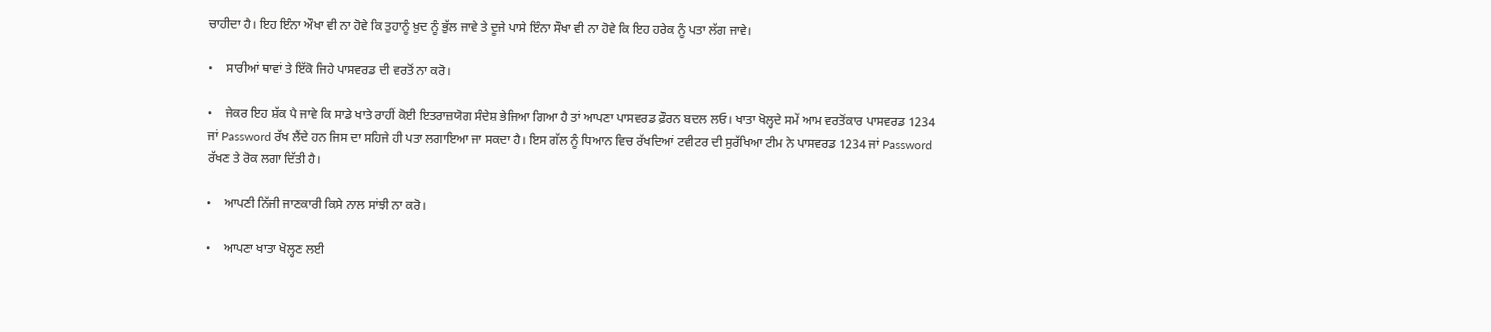ਚਾਹੀਦਾ ਹੈ। ਇਹ ਇੰਨਾ ਔਖਾ ਵੀ ਨਾ ਹੋਵੇ ਕਿ ਤੁਹਾਨੂੰ ਖ਼ੁਦ ਨੂੰ ਭੁੱਲ ਜਾਵੇ ਤੇ ਦੂਜੇ ਪਾਸੇ ਇੰਨਾ ਸੌਖਾ ਵੀ ਨਾ ਹੋਵੇ ਕਿ ਇਹ ਹਰੇਕ ਨੂੰ ਪਤਾ ਲੱਗ ਜਾਵੇ।

•    ਸਾਰੀਆਂ ਥਾਵਾਂ ਤੇ ਇੱਕੋ ਜਿਹੇ ਪਾਸਵਰਡ ਦੀ ਵਰਤੋਂ ਨਾ ਕਰੋ।

•    ਜੇਕਰ ਇਹ ਸ਼ੱਕ ਪੈ ਜਾਵੇ ਕਿ ਸਾਡੇ ਖਾਤੇ ਰਾਹੀਂ ਕੋਈ ਇਤਰਾਜ਼ਯੋਗ ਸੰਦੇਸ਼ ਭੇਜਿਆ ਗਿਆ ਹੈ ਤਾਂ ਆਪਣਾ ਪਾਸਵਰਡ ਫ਼ੌਰਨ ਬਦਲ ਲਓ। ਖਾਤਾ ਖੋਲ੍ਹਦੇ ਸਮੇਂ ਆਮ ਵਰਤੋਂਕਾਰ ਪਾਸਵਰਡ 1234 ਜਾਂ Password ਰੱਖ ਲੈਂਦੇ ਹਨ ਜਿਸ ਦਾ ਸਹਿਜੇ ਹੀ ਪਤਾ ਲਗਾਇਆ ਜਾ ਸਕਦਾ ਹੈ। ਇਸ ਗੱਲ ਨੂੰ ਧਿਆਨ ਵਿਚ ਰੱਖਦਿਆਂ ਟਵੀਟਰ ਦੀ ਸੁਰੱਖਿਆ ਟੀਮ ਨੇ ਪਾਸਵਰਡ 1234 ਜਾਂ Password ਰੱਖਣ ਤੇ ਰੋਕ ਲਗਾ ਦਿੱਤੀ ਹੈ।

•    ਆਪਣੀ ਨਿੱਜੀ ਜਾਣਕਾਰੀ ਕਿਸੇ ਨਾਲ ਸਾਂਝੀ ਨਾ ਕਰੋ।

•    ਆਪਣਾ ਖਾਤਾ ਖੋਲ੍ਹਣ ਲਈ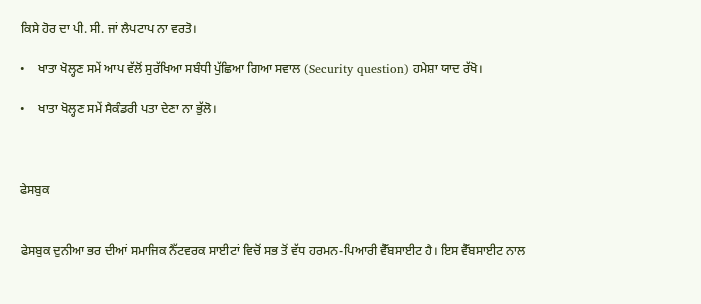ਕਿਸੇ ਹੋਰ ਦਾ ਪੀ. ਸੀ. ਜਾਂ ਲੈਪਟਾਪ ਨਾ ਵਰਤੋ।

•    ਖਾਤਾ ਖੋਲ੍ਹਣ ਸਮੇਂ ਆਪ ਵੱਲੋਂ ਸੁਰੱਖਿਆ ਸਬੰਧੀ ਪੁੱਛਿਆ ਗਿਆ ਸਵਾਲ (Security question) ਹਮੇਸ਼ਾ ਯਾਦ ਰੱਖੋ।

•    ਖਾਤਾ ਖੋਲ੍ਹਣ ਸਮੇਂ ਸੈਕੰਡਰੀ ਪਤਾ ਦੇਣਾ ਨਾ ਭੁੱਲੋ।



ਫੇਸਬੁਕ


ਫੇਸਬੁਕ ਦੁਨੀਆ ਭਰ ਦੀਆਂ ਸਮਾਜਿਕ ਨੈੱਟਵਰਕ ਸਾਈਟਾਂ ਵਿਚੋਂ ਸਭ ਤੋਂ ਵੱਧ ਹਰਮਨ-ਪਿਆਰੀ ਵੈੱਬਸਾਈਟ ਹੈ। ਇਸ ਵੈੱਬਸਾਈਟ ਨਾਲ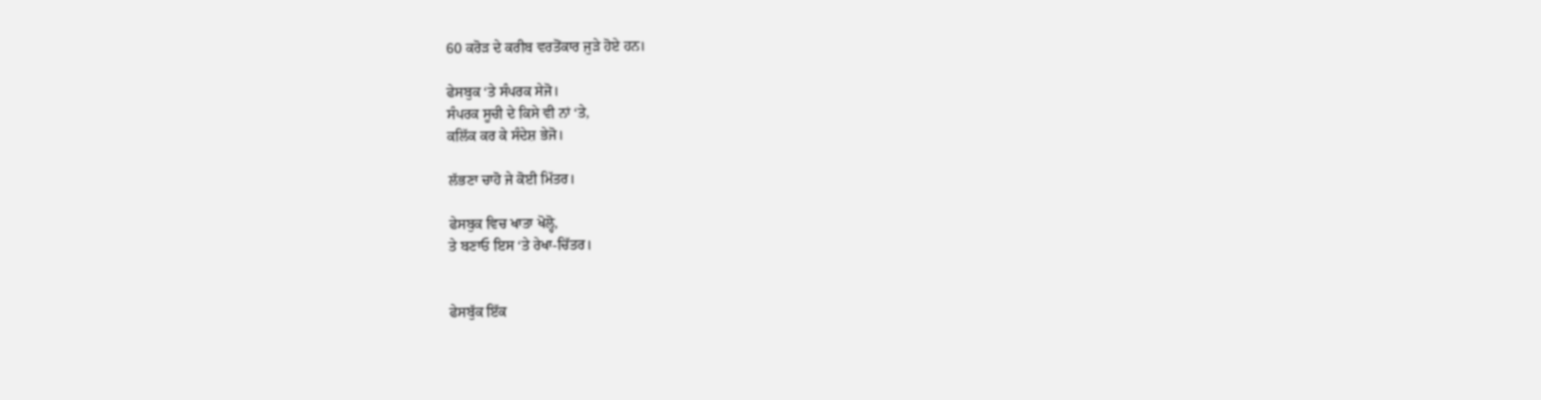60 ਕਰੋੜ ਦੇ ਕਰੀਬ ਵਰਤੋਂਕਾਰ ਜੁੜੇ ਹੋਏ ਹਨ।

ਫੇਸਬੁਕ ‘ਤੇ ਸੰਪਰਕ ਸੇਜੋ।
ਸੰਪਰਕ ਸੂਚੀ ਦੇ ਕਿਸੇ ਵੀ ਨਾਂ ‘ਤੇ,
ਕਲਿੱਕ ਕਰ ਕੇ ਸੰਦੇਸ਼ ਭੇਜੋ।

ਲੱਭਣਾ ਚਾਹੋ ਜੇ ਕੋਈ ਮਿੱਤਰ।

ਫੇਸਬੁਕ ਵਿਚ ਖਾਤਾ ਖੋਲ੍ਹੋ,
ਤੇ ਬਣਾਓ ਇਸ ‘ਤੇ ਰੇਖਾ-ਚਿੱਤਰ।


ਫੇਸਬੁੱਕ ਇੱਕ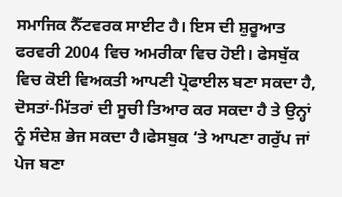ਸਮਾਜਿਕ ਨੈੱਟਵਰਕ ਸਾਈਟ ਹੈ। ਇਸ ਦੀ ਸ਼ੁਰੂਆਤ ਫਰਵਰੀ 2004 ਵਿਚ ਅਮਰੀਕਾ ਵਿਚ ਹੋਈ। ਫੇਸਬੁੱਕ ਵਿਚ ਕੋਈ ਵਿਅਕਤੀ ਆਪਣੀ ਪ੍ਰੋਫਾਈਲ ਬਣਾ ਸਕਦਾ ਹੈ, ਦੋਸਤਾਂ-ਮਿੱਤਰਾਂ ਦੀ ਸੂਚੀ ਤਿਆਰ ਕਰ ਸਕਦਾ ਹੈ ਤੇ ਉਨ੍ਹਾਂ ਨੂੰ ਸੰਦੇਸ਼ ਭੇਜ ਸਕਦਾ ਹੈ।ਫੇਸਬੁਕ ‘ਤੇ ਆਪਣਾ ਗਰੁੱਪ ਜਾਂ ਪੇਜ ਬਣਾ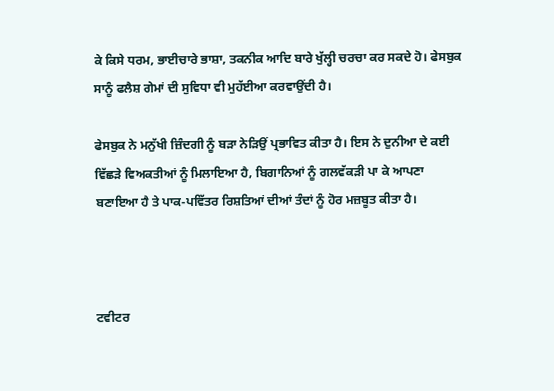ਕੇ ਕਿਸੇ ਧਰਮ, ਭਾਈਚਾਰੇ ਭਾਸ਼ਾ, ਤਕਨੀਕ ਆਦਿ ਬਾਰੇ ਖੁੱਲ੍ਹੀ ਚਰਚਾ ਕਰ ਸਕਦੇ ਹੋ। ਫੇਸਬੁਕ ਸਾਨੂੰ ਫਲੈਸ਼ ਗੇਮਾਂ ਦੀ ਸੁਵਿਧਾ ਵੀ ਮੁਹੱਈਆ ਕਰਵਾਉਂਦੀ ਹੈ।

ਫੇਸਬੁਕ ਨੇ ਮਨੁੱਖੀ ਜ਼ਿੰਦਗੀ ਨੂੰ ਬੜਾ ਨੇੜਿਉਂ ਪ੍ਰਭਾਵਿਤ ਕੀਤਾ ਹੈ। ਇਸ ਨੇ ਦੁਨੀਆ ਦੇ ਕਈ ਵਿੱਛੜੇ ਵਿਅਕਤੀਆਂ ਨੂੰ ਮਿਲਾਇਆ ਹੈ, ਬਿਗਾਨਿਆਂ ਨੂੰ ਗਲਵੱਕੜੀ ਪਾ ਕੇ ਆਪਣਾ ਬਣਾਇਆ ਹੈ ਤੇ ਪਾਕ-ਪਵਿੱਤਰ ਰਿਸ਼ਤਿਆਂ ਦੀਆਂ ਤੰਦਾਂ ਨੂੰ ਹੋਰ ਮਜ਼ਬੂਤ ਕੀਤਾ ਹੈ।



ਟਵੀਟਰ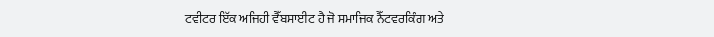ਟਵੀਟਰ ਇੱਕ ਅਜਿਹੀ ਵੈੱਬਸਾਈਟ ਹੈ ਜੋ ਸਮਾਜਿਕ ਨੈੱਟਵਰਕਿੰਗ ਅਤੇ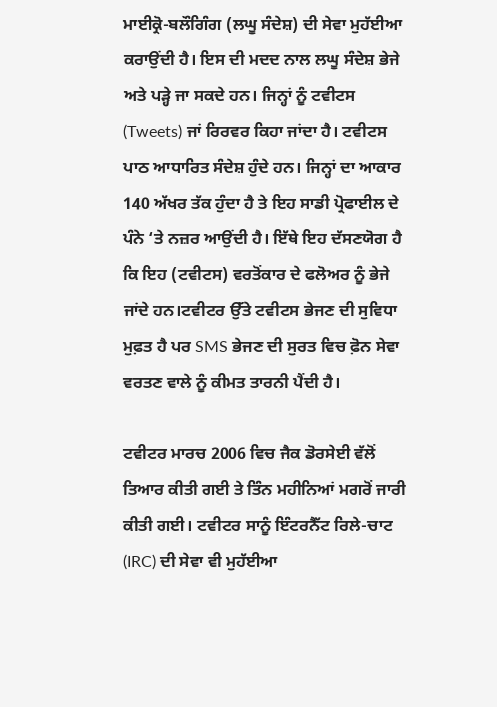ਮਾਈਕ੍ਰੋ-ਬਲੌਗਿੰਗ (ਲਘੂ ਸੰਦੇਸ਼) ਦੀ ਸੇਵਾ ਮੁਹੱਈਆ ਕਰਾਉਂਦੀ ਹੈ। ਇਸ ਦੀ ਮਦਦ ਨਾਲ ਲਘੂ ਸੰਦੇਸ਼ ਭੇਜੇ ਅਤੇ ਪੜ੍ਹੇ ਜਾ ਸਕਦੇ ਹਨ। ਜਿਨ੍ਹਾਂ ਨੂੰ ਟਵੀਟਸ (Tweets) ਜਾਂ ਰਿਰਵਰ ਕਿਹਾ ਜਾਂਦਾ ਹੈ। ਟਵੀਟਸ ਪਾਠ ਆਧਾਰਿਤ ਸੰਦੇਸ਼ ਹੁੰਦੇ ਹਨ। ਜਿਨ੍ਹਾਂ ਦਾ ਆਕਾਰ 140 ਅੱਖਰ ਤੱਕ ਹੁੰਦਾ ਹੈ ਤੇ ਇਹ ਸਾਡੀ ਪ੍ਰੋਫਾਈਲ ਦੇ ਪੰਨੇ ‘ਤੇ ਨਜ਼ਰ ਆਉਂਦੀ ਹੈ। ਇੱਥੇ ਇਹ ਦੱਸਣਯੋਗ ਹੈ ਕਿ ਇਹ (ਟਵੀਟਸ) ਵਰਤੋਂਕਾਰ ਦੇ ਫਲੋਅਰ ਨੂੰ ਭੇਜੇ ਜਾਂਦੇ ਹਨ।ਟਵੀਟਰ ਉੱਤੇ ਟਵੀਟਸ ਭੇਜਣ ਦੀ ਸੁਵਿਧਾ ਮੁਫ਼ਤ ਹੈ ਪਰ SMS ਭੇਜਣ ਦੀ ਸੁਰਤ ਵਿਚ ਫ਼ੋਨ ਸੇਵਾ ਵਰਤਣ ਵਾਲੇ ਨੂੰ ਕੀਮਤ ਤਾਰਨੀ ਪੈਂਦੀ ਹੈ।

ਟਵੀਟਰ ਮਾਰਚ 2006 ਵਿਚ ਜੈਕ ਡੋਰਸੇਈ ਵੱਲੋਂ ਤਿਆਰ ਕੀਤੀ ਗਈ ਤੇ ਤਿੰਨ ਮਹੀਨਿਆਂ ਮਗਰੋਂ ਜਾਰੀ ਕੀਤੀ ਗਈ। ਟਵੀਟਰ ਸਾਨੂੰ ਇੰਟਰਨੈੱਟ ਰਿਲੇ-ਚਾਟ (IRC) ਦੀ ਸੇਵਾ ਵੀ ਮੁਹੱਈਆ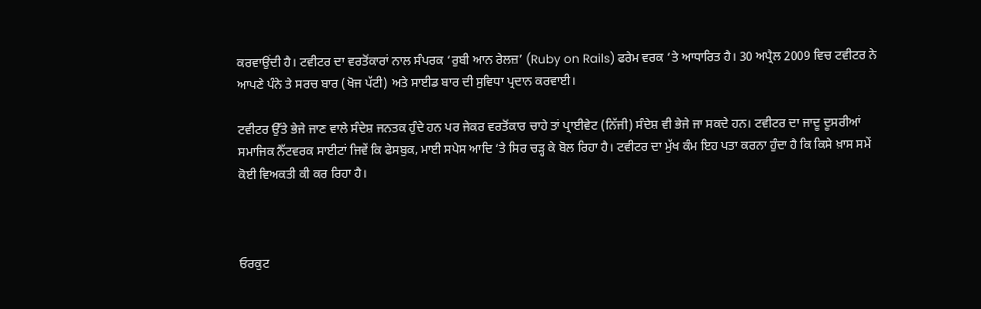ਕਰਵਾਉਂਦੀ ਹੈ। ਟਵੀਟਰ ਦਾ ਵਰਤੋਂਕਾਰਾਂ ਨਾਲ ਸੰਪਰਕ ‘ਰੁਬੀ ਆਨ ਰੇਲਜ਼’ (Ruby on Rails) ਫਰੇਮ ਵਰਕ ‘ਤੇ ਆਧਾਰਿਤ ਹੈ। 30 ਅਪ੍ਰੈਲ 2009 ਵਿਚ ਟਵੀਟਰ ਨੇ ਆਪਣੇ ਪੰਨੇ ਤੇ ਸਰਚ ਬਾਰ (ਖੋਜ ਪੱਟੀ) ਅਤੇ ਸਾਈਡ ਬਾਰ ਦੀ ਸੁਵਿਧਾ ਪ੍ਰਦਾਨ ਕਰਵਾਈ।

ਟਵੀਟਰ ਉੱਤੇ ਭੇਜੇ ਜਾਣ ਵਾਲੇ ਸੰਦੇਸ਼ ਜਨਤਕ ਹੁੰਦੇ ਹਨ ਪਰ ਜੇਕਰ ਵਰਤੋਂਕਾਰ ਚਾਹੇ ਤਾਂ ਪ੍ਰਾਈਵੇਟ (ਨਿੱਜੀ) ਸੰਦੇਸ਼ ਵੀ ਭੇਜੇ ਜਾ ਸਕਦੇ ਹਨ। ਟਵੀਟਰ ਦਾ ਜਾਦੂ ਦੂਸਰੀਆਂ ਸਮਾਜਿਕ ਨੈੱਟਵਰਕ ਸਾਈਟਾਂ ਜਿਵੇਂ ਕਿ ਫੇਸਬੁਕ, ਮਾਈ ਸਪੇਸ ਆਦਿ ‘ਤੇ ਸਿਰ ਚੜ੍ਹ ਕੇ ਬੋਲ ਰਿਹਾ ਹੈ। ਟਵੀਟਰ ਦਾ ਮੁੱਖ ਕੰਮ ਇਹ ਪਤਾ ਕਰਨਾ ਹੁੰਦਾ ਹੈ ਕਿ ਕਿਸੇ ਖ਼ਾਸ ਸਮੇਂ ਕੋਈ ਵਿਅਕਤੀ ਕੀ ਕਰ ਰਿਹਾ ਹੈ।



ਓਰਕੁਟ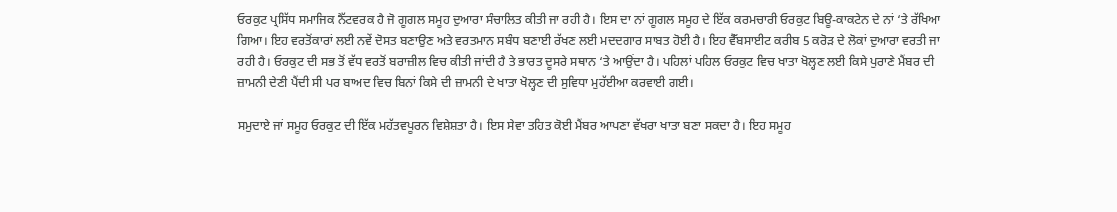ਓਰਕੁਟ ਪ੍ਰਸਿੱਧ ਸਮਾਜਿਕ ਨੈੱਟਵਰਕ ਹੈ ਜੋ ਗੂਗਲ ਸਮੂਹ ਦੁਆਰਾ ਸੰਚਾਲਿਤ ਕੀਤੀ ਜਾ ਰਹੀ ਹੈ। ਇਸ ਦਾ ਨਾਂ ਗੂਗਲ ਸਮੂਹ ਦੇ ਇੱਕ ਕਰਮਚਾਰੀ ਓਰਕੁਟ ਬਿਊ-ਕਾਕਟੇਨ ਦੇ ਨਾਂ ‘ਤੇ ਰੱਖਿਆ ਗਿਆ। ਇਹ ਵਰਤੋਂਕਾਰਾਂ ਲਈ ਨਵੇਂ ਦੋਸਤ ਬਣਾਉਣ ਅਤੇ ਵਰਤਮਾਨ ਸਬੰਧ ਬਣਾਈ ਰੱਖਣ ਲਈ ਮਦਦਗਾਰ ਸਾਬਤ ਹੋਈ ਹੈ। ਇਹ ਵੈੱਬਸਾਈਟ ਕਰੀਬ 5 ਕਰੋੜ ਦੇ ਲੋਕਾਂ ਦੁਆਰਾ ਵਰਤੀ ਜਾ ਰਹੀ ਹੈ। ਓਰਕੁਟ ਦੀ ਸਭ ਤੋਂ ਵੱਧ ਵਰਤੋਂ ਬਰਾਜ਼ੀਲ ਵਿਚ ਕੀਤੀ ਜਾਂਦੀ ਹੈ ਤੇ ਭਾਰਤ ਦੂਸਰੇ ਸਥਾਨ ‘ਤੇ ਆਉਂਦਾ ਹੈ। ਪਹਿਲਾਂ ਪਹਿਲ ਓਰਕੁਟ ਵਿਚ ਖਾਤਾ ਖੋਲ੍ਹਣ ਲਈ ਕਿਸੇ ਪੁਰਾਣੇ ਮੈਂਬਰ ਦੀ ਜ਼ਾਮਨੀ ਦੇਣੀ ਪੈਂਦੀ ਸੀ ਪਰ ਬਾਅਦ ਵਿਚ ਬਿਨਾਂ ਕਿਸੇ ਦੀ ਜ਼ਾਮਨੀ ਦੇ ਖਾਤਾ ਖੋਲ੍ਹਣ ਦੀ ਸੁਵਿਧਾ ਮੁਹੱਈਆ ਕਰਵਾਈ ਗਈ।

ਸਮੁਦਾਏ ਜਾਂ ਸਮੂਹ ਓਰਕੁਟ ਦੀ ਇੱਕ ਮਹੱਤਵਪੂਰਨ ਵਿਸ਼ੇਸ਼ਤਾ ਹੈ। ਇਸ ਸੇਵਾ ਤਹਿਤ ਕੋਈ ਮੈਂਬਰ ਆਪਣਾ ਵੱਖਰਾ ਖਾਤਾ ਬਣਾ ਸਕਦਾ ਹੈ। ਇਹ ਸਮੂਹ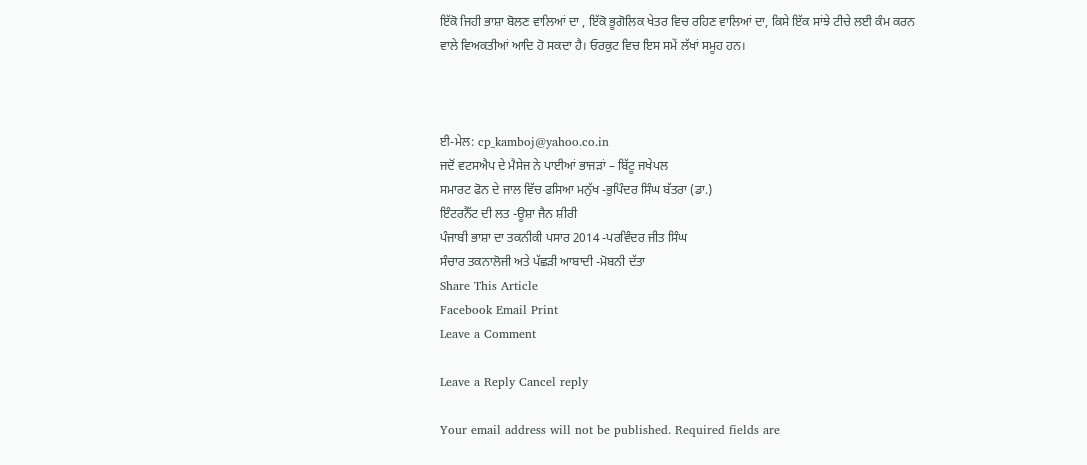ਇੱਕੋ ਜਿਹੀ ਭਾਸ਼ਾ ਬੋਲਣ ਵਾਲਿਆਂ ਦਾ , ਇੱਕੋ ਭੂਗੋਲਿਕ ਖੇਤਰ ਵਿਚ ਰਹਿਣ ਵਾਲਿਆਂ ਦਾ, ਕਿਸੇ ਇੱਕ ਸਾਂਝੇ ਟੀਚੇ ਲਈ ਕੰਮ ਕਰਨ ਵਾਲੇ ਵਿਅਕਤੀਆਂ ਆਦਿ ਹੋ ਸਕਦਾ ਹੈ। ਓਰਕੁਟ ਵਿਚ ਇਸ ਸਮੇਂ ਲੱਖਾਂ ਸਮੂਹ ਹਨ।



ਈ-ਮੇਲ: cp_kamboj@yahoo.co.in
ਜਦੋਂ ਵਟਸਐਪ ਦੇ ਮੈਸੇਜ ਨੇ ਪਾਈਆਂ ਭਾਜੜਾਂ – ਬਿੱਟੂ ਜਖੇਪਲ
ਸਮਾਰਟ ਫੋਨ ਦੇ ਜਾਲ ਵਿੱਚ ਫਸਿਆ ਮਨੁੱਖ -ਭੁਪਿੰਦਰ ਸਿੰਘ ਬੱਤਰਾ (ਡਾ.)
ਇੰਟਰਨੈੱਟ ਦੀ ਲਤ -ਊਸ਼ਾ ਜੈਨ ਸ਼ੀਰੀ
ਪੰਜਾਬੀ ਭਾਸ਼ਾ ਦਾ ਤਕਨੀਕੀ ਪਸਾਰ 2014 -ਪਰਵਿੰਦਰ ਜੀਤ ਸਿੰਘ
ਸੰਚਾਰ ਤਕਨਾਲੋਜੀ ਅਤੇ ਪੱਛੜੀ ਆਬਾਦੀ -ਮੋਬਨੀ ਦੱਤਾ
Share This Article
Facebook Email Print
Leave a Comment

Leave a Reply Cancel reply

Your email address will not be published. Required fields are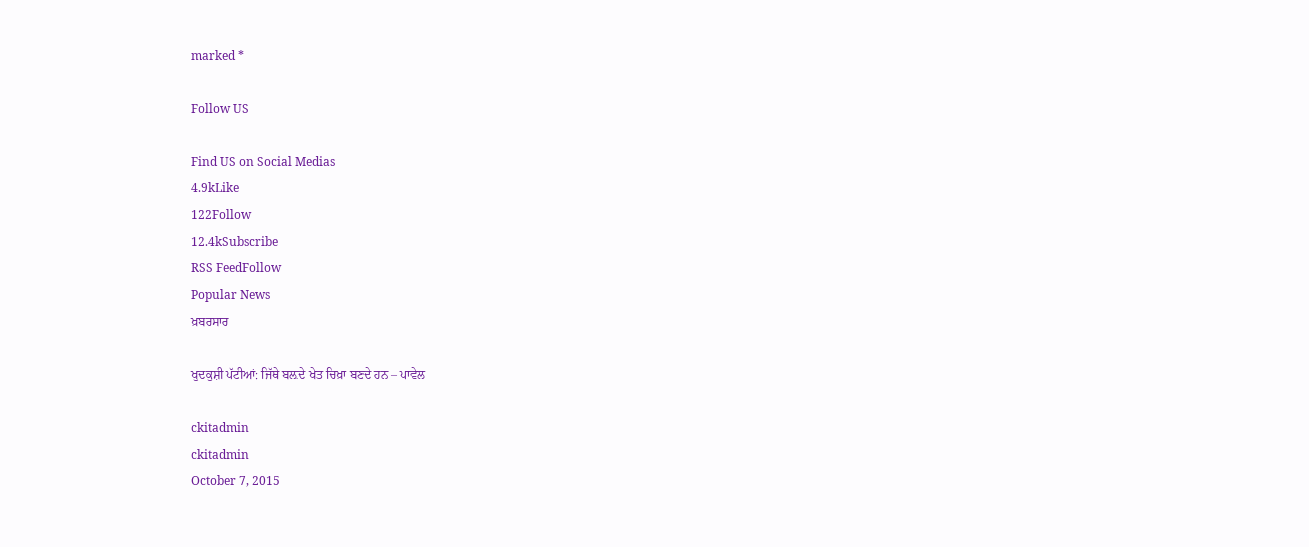marked *

Follow US

Find US on Social Medias
4.9kLike
122Follow
12.4kSubscribe
RSS FeedFollow
Popular News
ਖ਼ਬਰਸਾਰ

ਖੁਦਕੁਸ਼ੀ ਪੱਟੀਆਂ: ਜਿੱਥੇ ਬਲ਼ਦੇ ਖੇਤ ਚਿਖ਼ਾ ਬਣਦੇ ਹਨ – ਪਾਵੇਲ

ckitadmin
ckitadmin
October 7, 2015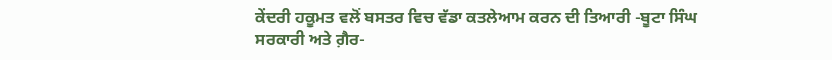ਕੇਂਦਰੀ ਹਕੂਮਤ ਵਲੋਂ ਬਸਤਰ ਵਿਚ ਵੱਡਾ ਕਤਲੇਆਮ ਕਰਨ ਦੀ ਤਿਆਰੀ -ਬੂਟਾ ਸਿੰਘ
ਸਰਕਾਰੀ ਅਤੇ ਗ਼ੈਰ-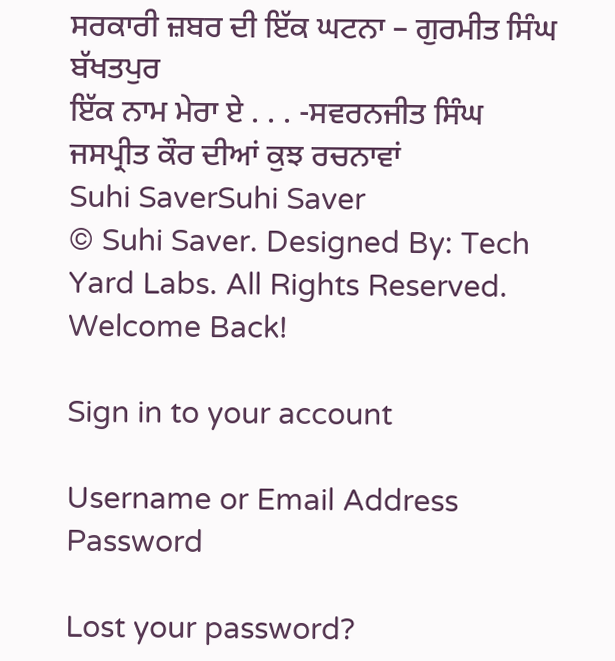ਸਰਕਾਰੀ ਜ਼ਬਰ ਦੀ ਇੱਕ ਘਟਨਾ – ਗੁਰਮੀਤ ਸਿੰਘ ਬੱਖਤਪੁਰ
ਇੱਕ ਨਾਮ ਮੇਰਾ ਏ . . . -ਸਵਰਨਜੀਤ ਸਿੰਘ
ਜਸਪ੍ਰੀਤ ਕੌਰ ਦੀਆਂ ਕੁਝ ਰਚਨਾਵਾਂ
Suhi SaverSuhi Saver
© Suhi Saver. Designed By: Tech Yard Labs. All Rights Reserved.
Welcome Back!

Sign in to your account

Username or Email Address
Password

Lost your password?